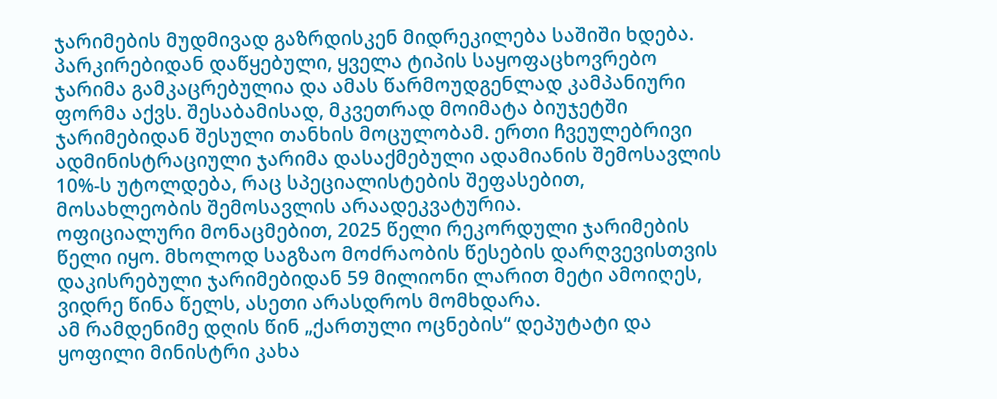ჯარიმების მუდმივად გაზრდისკენ მიდრეკილება საშიში ხდება. პარკირებიდან დაწყებული, ყველა ტიპის საყოფაცხოვრებო ჯარიმა გამკაცრებულია და ამას წარმოუდგენლად კამპანიური ფორმა აქვს. შესაბამისად, მკვეთრად მოიმატა ბიუჯეტში ჯარიმებიდან შესული თანხის მოცულობამ. ერთი ჩვეულებრივი ადმინისტრაციული ჯარიმა დასაქმებული ადამიანის შემოსავლის 10%-ს უტოლდება, რაც სპეციალისტების შეფასებით, მოსახლეობის შემოსავლის არაადეკვატურია.
ოფიციალური მონაცმებით, 2025 წელი რეკორდული ჯარიმების წელი იყო. მხოლოდ საგზაო მოძრაობის წესების დარღვევისთვის დაკისრებული ჯარიმებიდან 59 მილიონი ლარით მეტი ამოიღეს, ვიდრე წინა წელს, ასეთი არასდროს მომხდარა.
ამ რამდენიმე დღის წინ „ქართული ოცნების“ დეპუტატი და ყოფილი მინისტრი კახა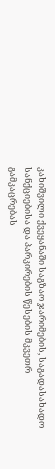კახიშვილი ქვეყანაში საგზაო ჯარიმების, საგადასახადო სანქციებისა და პარკირების წესების მკვეთრ გამკაცრებას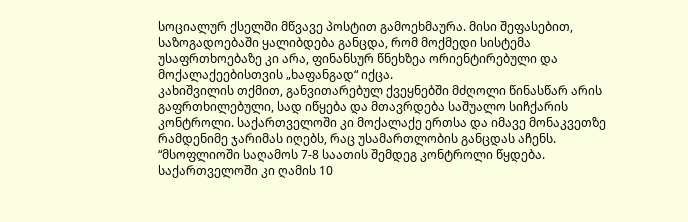სოციალურ ქსელში მწვავე პოსტით გამოეხმაურა. მისი შეფასებით, საზოგადოებაში ყალიბდება განცდა, რომ მოქმედი სისტემა უსაფრთხოებაზე კი არა, ფინანსურ წნეხზეა ორიენტირებული და მოქალაქეებისთვის „ხაფანგად“ იქცა.
კახიშვილის თქმით, განვითარებულ ქვეყნებში მძღოლი წინასწარ არის გაფრთხილებული, სად იწყება და მთავრდება საშუალო სიჩქარის კონტროლი. საქართველოში კი მოქალაქე ერთსა და იმავე მონაკვეთზე რამდენიმე ჯარიმას იღებს, რაც უსამართლობის განცდას აჩენს.
“მსოფლიოში საღამოს 7-8 საათის შემდეგ კონტროლი წყდება. საქართველოში კი ღამის 10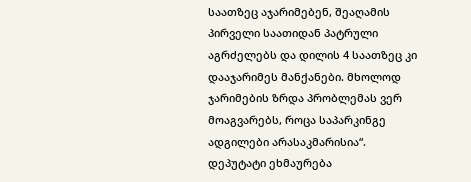საათზეც აჯარიმებენ, შეაღამის პირველი საათიდან პატრული აგრძელებს და დილის 4 საათზეც კი დააჯარიმეს მანქანები. მხოლოდ ჯარიმების ზრდა პრობლემას ვერ მოაგვარებს, როცა საპარკინგე ადგილები არასაკმარისია“.
დეპუტატი ეხმაურება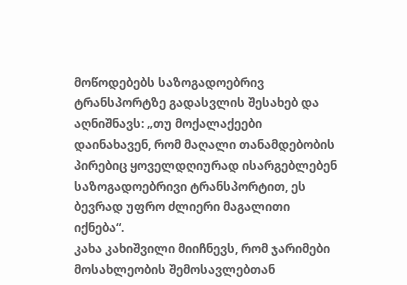მოწოდებებს საზოგადოებრივ ტრანსპორტზე გადასვლის შესახებ და აღნიშნავს: „თუ მოქალაქეები დაინახავენ, რომ მაღალი თანამდებობის პირებიც ყოველდღიურად ისარგებლებენ საზოგადოებრივი ტრანსპორტით, ეს ბევრად უფრო ძლიერი მაგალითი იქნება“.
კახა კახიშვილი მიიჩნევს, რომ ჯარიმები მოსახლეობის შემოსავლებთან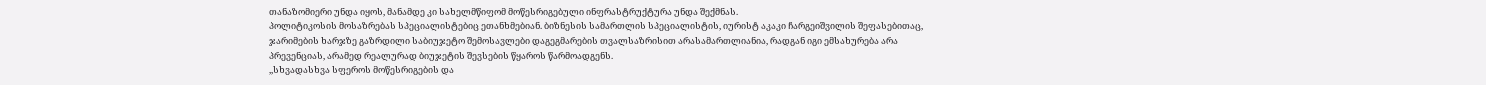თანაზომიერი უნდა იყოს, მანამდე კი სახელმწიფომ მოწესრიგებული ინფრასტრუქტურა უნდა შექმნას.
პოლიტიკოსის მოსაზრებას სპეციალისტებიც ეთანხმებიან. ბიზნესის სამართლის სპეციალისტის, იურისტ აკაკი ჩარგეიშვილის შეფასებითაც, ჯარიმების ხარჯზე გაზრდილი საბიუჯეტო შემოსავლები დაგეგმარების თვალსაზრისით არასამართლიანია, რადგან იგი ემსახურება არა პრევენციას, არამედ რეალურად ბიუჯეტის შევსების წყაროს წარმოადგენს.
,,სხვადასხვა სფეროს მოწესრიგების და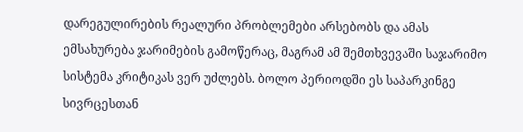დარეგულირების რეალური პრობლემები არსებობს და ამას ემსახურება ჯარიმების გამოწერაც, მაგრამ ამ შემთხვევაში საჯარიმო სისტემა კრიტიკას ვერ უძლებს. ბოლო პერიოდში ეს საპარკინგე სივრცესთან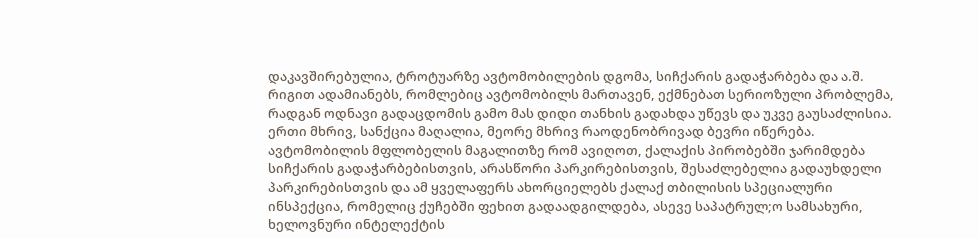დაკავშირებულია, ტროტუარზე ავტომობილების დგომა, სიჩქარის გადაჭარბება და ა.შ. რიგით ადამიანებს, რომლებიც ავტომობილს მართავენ, ექმნებათ სერიოზული პრობლემა, რადგან ოდნავი გადაცდომის გამო მას დიდი თანხის გადახდა უწევს და უკვე გაუსაძლისია.
ერთი მხრივ, სანქცია მაღალია, მეორე მხრივ რაოდენობრივად ბევრი იწერება. ავტომობილის მფლობელის მაგალითზე რომ ავიღოთ, ქალაქის პირობებში ჯარიმდება სიჩქარის გადაჭარბებისთვის, არასწორი პარკირებისთვის, შესაძლებელია გადაუხდელი პარკირებისთვის და ამ ყველაფერს ახორციელებს ქალაქ თბილისის სპეციალური ინსპექცია, რომელიც ქუჩებში ფეხით გადაადგილდება, ასევე საპატრულ;ო სამსახური, ხელოვნური ინტელექტის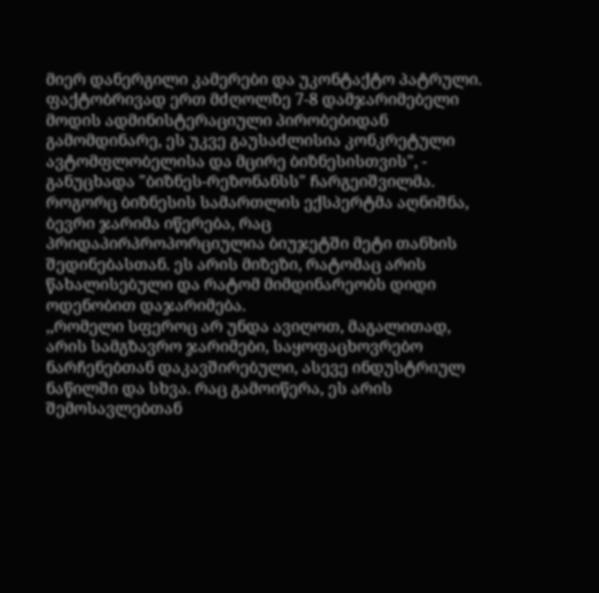მიერ დანერგილი კამერები და უკონტაქტო პატრული. ფაქტობრივად ერთ მძღოლზე 7-8 დამჯარიმებელი მოდის ადმინისტერაციული პირობებიდან გამომდინარე, ეს უკვე გაუსაძლისია კონკრეტული ავტომფლობელისა და მცირე ბიზნესისთვის", - განუცხადა "ბიზნეს-რეზონანსს" ჩარგეიშვილმა.
როგორც ბიზნესის სამართლის ექსპერტმა აღნიშნა, ბევრი ჯარიმა იწერება, რაც პრიდაპირპროპორციულია ბიუჯეტში მეტი თანხის შედინებასთან. ეს არის მიზეზი, რატომაც არის წახალისებული და რატომ მიმდინარეობს დიდი ოდენობით დაჯარიმება.
,,რომელი სფეროც არ უნდა ავიღოთ, მაგალითად, არის სამგზავრო ჯარიმები, საყოფაცხოვრებო ნარჩენებთან დაკავშირებული, ასევე ინდუსტრიულ ნაწილში და სხვა. რაც გამოიწერა, ეს არის შემოსავლებთან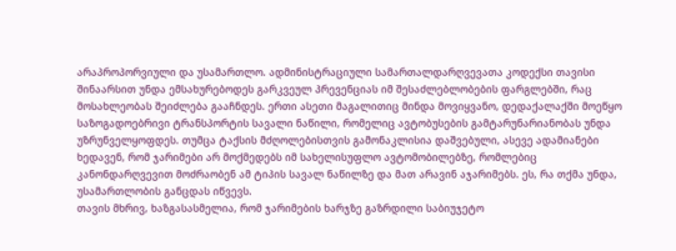არაპროპორვიული და უსამართლო. ადმინისტრაციული სამართალდარღვევათა კოდექსი თავისი შინაარსით უნდა ემსახურებოდეს გარკვეულ პრევენციას იმ შესაძლებლობების ფარგლებში, რაც მოსახლეობას შეიძლება გააჩნდეს. ერთი ასეთი მაგალითიც მინდა მოვიყვანო, დედაქალაქში მოეწყო საზოგადოებრივი ტრანსპორტის სავალი ნაწილი, რომელიც ავტობუსების გამტარუნარიანობას უნდა უზრუნველყოფდეს. თუმცა ტაქსის მძღოლებისთვის გამონაკლისია დაშვებული, ასევე ადამიანები ხედავენ, რომ ჯარიმები არ მოქმედებს იმ სახელისუფლო ავტომობილებზე, რომლებიც კანონდარღვევით მოძრაობენ ამ ტიპის სავალ ნაწილზე და მათ არავინ აჯარიმებს. ეს, რა თქმა უნდა, უსამართლობის განცდას იწვევს.
თავის მხრივ, ხაზგასასმელია, რომ ჯარიმების ხარჯზე გაზრდილი საბიუჯეტო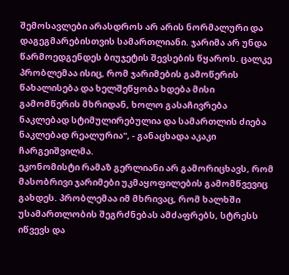შემოსავლები არასდროს არ არის ნორმალური და დაგეგმარებისთვის სამართლიანი. ჯარიმა არ უნდა წარმოედგენდეს ბიუჯეტის შევსების წყაროს. ცალკე პრობლემაა ისიც, რომ ჯარიმების გამოწერის წახალისება და ხელშეწყობა ხდება მისი გამომწერის მხრიდან, ხოლო გასაჩივრება ნაკლებად სტიმულირებულია და სამართლის ძიება ნაკლებად რეალურია", - განაცხადა აკაკი ჩარგეიშვილმა.
ეკონომისტი რამაზ გერლიანი არ გამორიცხავს, რომ მასობრივი ჯარიმები უკმაყოფილების გამომწვევიც გახდეს. პრობლემაა იმ მხრივაც, რომ ხალხში უსამართლობის შეგრძნებას ამძაფრებს, სტრესს იწვევს და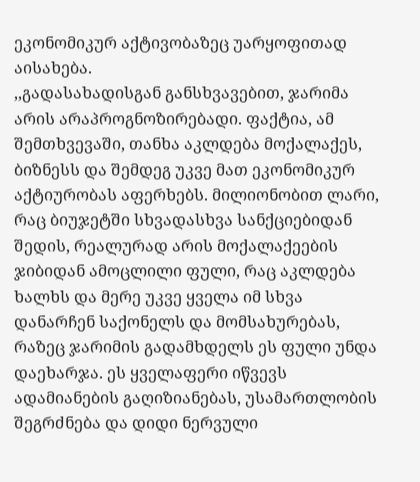ეკონომიკურ აქტივობაზეც უარყოფითად აისახება.
,,გადასახადისგან განსხვავებით, ჯარიმა არის არაპროგნოზირებადი. ფაქტია, ამ შემთხვევაში, თანხა აკლდება მოქალაქეს, ბიზნესს და შემდეგ უკვე მათ ეკონომიკურ აქტიურობას აფერხებს. მილიონობით ლარი, რაც ბიუჯეტში სხვადასხვა სანქციებიდან შედის, რეალურად არის მოქალაქეების ჯიბიდან ამოცლილი ფული, რაც აკლდება ხალხს და მერე უკვე ყველა იმ სხვა დანარჩენ საქონელს და მომსახურებას, რაზეც ჯარიმის გადამხდელს ეს ფული უნდა დაეხარჯა. ეს ყველაფერი იწვევს ადამიანების გაღიზიანებას, უსამართლობის შეგრძნება და დიდი ნერვული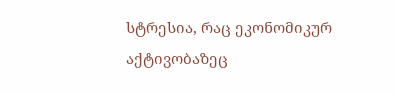სტრესია, რაც ეკონომიკურ აქტივობაზეც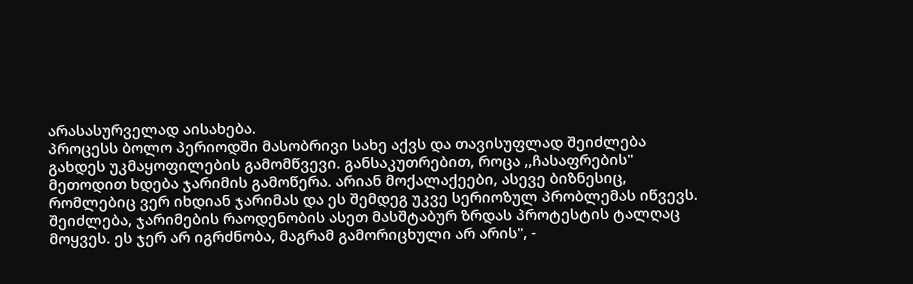არასასურველად აისახება.
პროცესს ბოლო პერიოდში მასობრივი სახე აქვს და თავისუფლად შეიძლება გახდეს უკმაყოფილების გამომწვევი. განსაკუთრებით, როცა ,,ჩასაფრების" მეთოდით ხდება ჯარიმის გამოწერა. არიან მოქალაქეები, ასევე ბიზნესიც, რომლებიც ვერ იხდიან ჯარიმას და ეს შემდეგ უკვე სერიოზულ პრობლემას იწვევს. შეიძლება, ჯარიმების რაოდენობის ასეთ მასშტაბურ ზრდას პროტესტის ტალღაც მოყვეს. ეს ჯერ არ იგრძნობა, მაგრამ გამორიცხული არ არის", -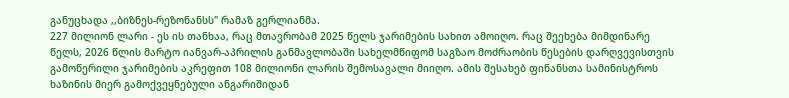განუცხადა ,,ბიზნეს-რეზონანსს" რამაზ გერლიანმა.
227 მილიონ ლარი - ეს ის თანხაა, რაც მთავრობამ 2025 წელს ჯარიმების სახით ამოიღო. რაც შეეხება მიმდინარე წელს, 2026 წლის მარტო იანვარ-აპრილის განმავლობაში სახელმწიფომ საგზაო მოძრაობის წესების დარღვევისთვის გამოწერილი ჯარიმების აკრეფით 108 მილიონი ლარის შემოსავალი მიიღო. ამის შესახებ ფინანსთა სამინისტროს ხაზინის მიერ გამოქვეყნებული ანგარიშიდან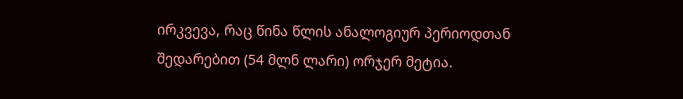ირკვევა, რაც წინა წლის ანალოგიურ პერიოდთან შედარებით (54 მლნ ლარი) ორჯერ მეტია.